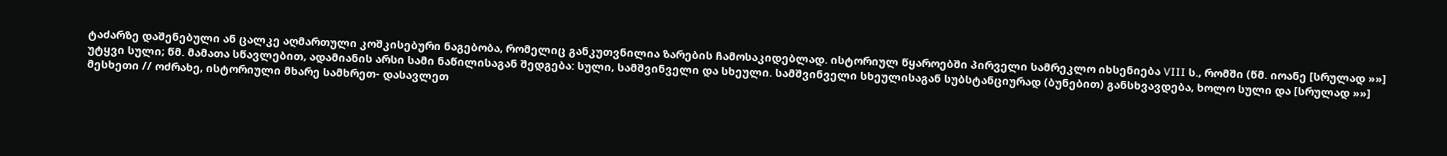ტაძარზე დაშენებული ან ცალკე აღმართული კოშკისებური ნაგებობა, რომელიც განკუთვნილია ზარების ჩამოსაკიდებლად. ისტორიულ წყაროებში პირველი სამრეკლო იხსენიება VIII ს., რომში (წმ. იოანე [სრულად »»]
უტყვი სული; წმ. მამათა სწავლებით, ადამიანის არსი სამი ნაწილისაგან შედგება: სული, სამშვინველი და სხეული. სამშვინველი სხეულისაგან სუბსტანციურად (ბუნებით) განსხვავდება, ხოლო სული და [სრულად »»]
მესხეთი // ოძრახე, ისტორიული მხარე სამხრეთ- დასავლეთ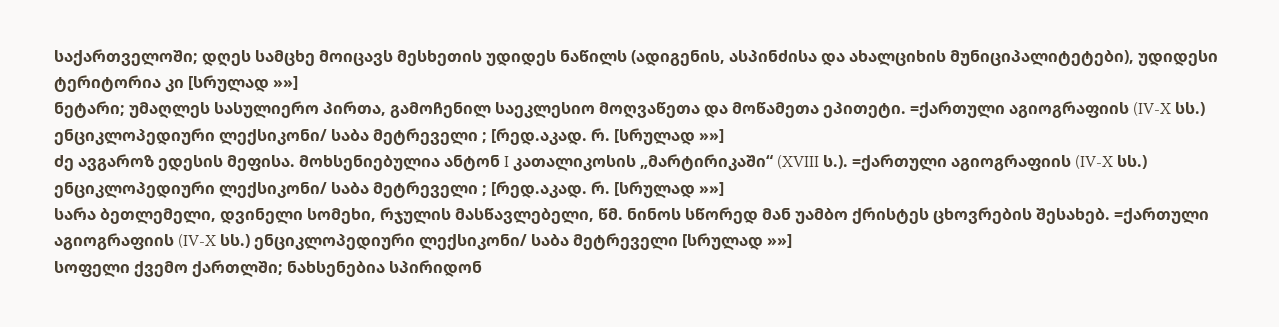საქართველოში; დღეს სამცხე მოიცავს მესხეთის უდიდეს ნაწილს (ადიგენის, ასპინძისა და ახალციხის მუნიციპალიტეტები), უდიდესი ტერიტორია კი [სრულად »»]
ნეტარი; უმაღლეს სასულიერო პირთა, გამოჩენილ საეკლესიო მოღვაწეთა და მოწამეთა ეპითეტი. =ქართული აგიოგრაფიის (IV-X სს.) ენციკლოპედიური ლექსიკონი/ საბა მეტრეველი ; [რედ.აკად. რ. [სრულად »»]
ძე ავგაროზ ედესის მეფისა. მოხსენიებულია ანტონ I კათალიკოსის „მარტირიკაში“ (XVIII ს.). =ქართული აგიოგრაფიის (IV-X სს.) ენციკლოპედიური ლექსიკონი/ საბა მეტრეველი ; [რედ.აკად. რ. [სრულად »»]
სარა ბეთლემელი, დვინელი სომეხი, რჯულის მასწავლებელი, წმ. ნინოს სწორედ მან უამბო ქრისტეს ცხოვრების შესახებ. =ქართული აგიოგრაფიის (IV-X სს.) ენციკლოპედიური ლექსიკონი/ საბა მეტრეველი [სრულად »»]
სოფელი ქვემო ქართლში; ნახსენებია სპირიდონ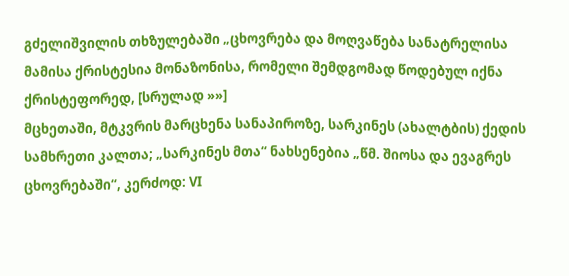გძელიშვილის თხზულებაში „ცხოვრება და მოღვაწება სანატრელისა მამისა ქრისტესია მონაზონისა, რომელი შემდგომად წოდებულ იქნა ქრისტეფორედ, [სრულად »»]
მცხეთაში, მტკვრის მარცხენა სანაპიროზე, სარკინეს (ახალტბის) ქედის სამხრეთი კალთა; „სარკინეს მთა“ ნახსენებია „წმ. შიოსა და ევაგრეს ცხოვრებაში“, კერძოდ: VI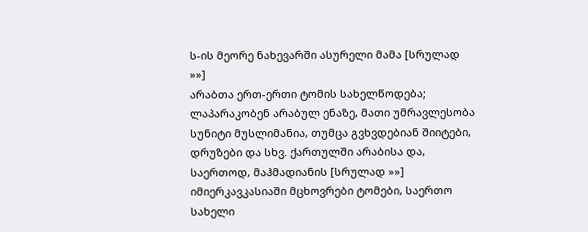ს-ის მეორე ნახევარში ასურელი მამა [სრულად »»]
არაბთა ერთ-ერთი ტომის სახელწოდება; ლაპარაკობენ არაბულ ენაზე, მათი უმრავლესობა სუნიტი მუსლიმანია, თუმცა გვხვდებიან შიიტები, დრუზები და სხვ. ქართულში არაბისა და, საერთოდ, მაჰმადიანის [სრულად »»]
იმიერკავკასიაში მცხოვრები ტომები, საერთო სახელი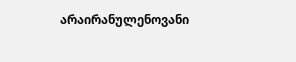არაირანულენოვანი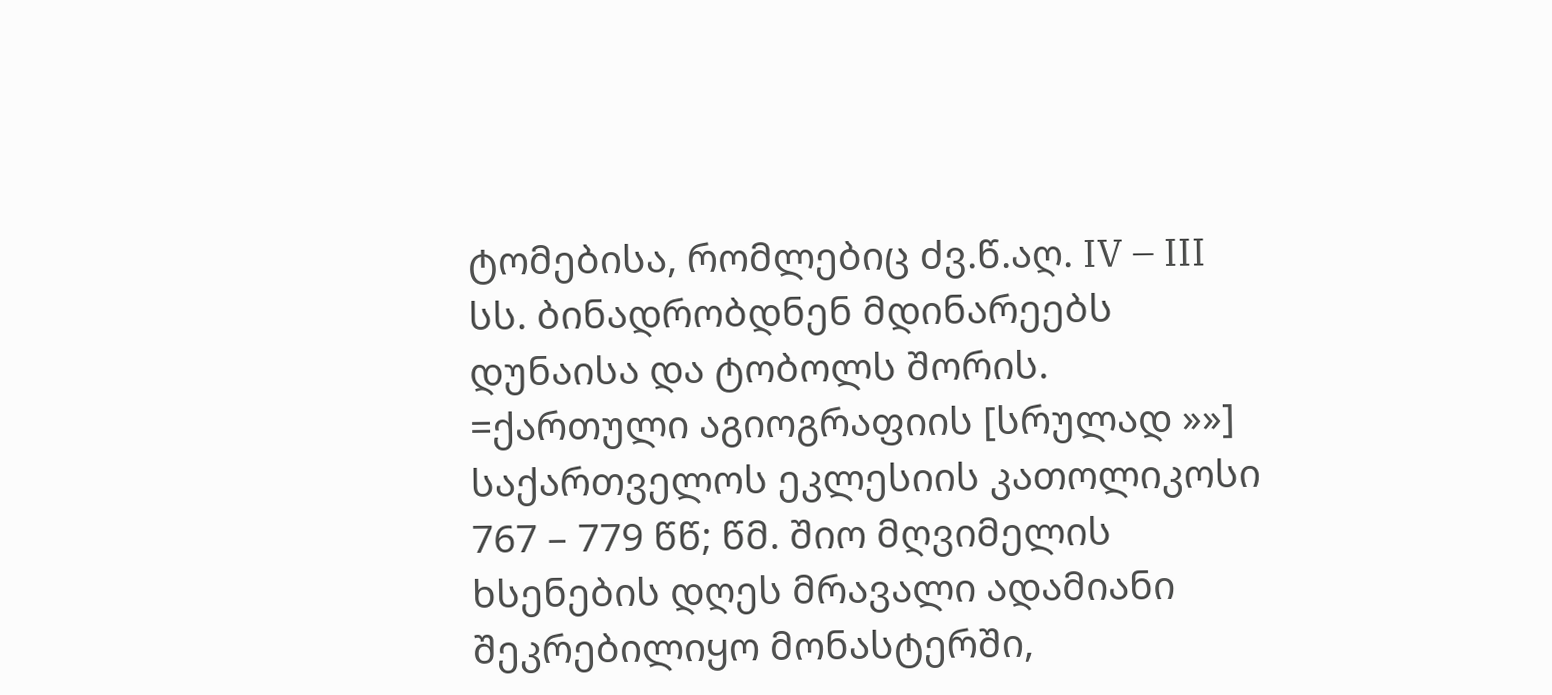ტომებისა, რომლებიც ძვ.წ.აღ. IV – III სს. ბინადრობდნენ მდინარეებს დუნაისა და ტობოლს შორის. =ქართული აგიოგრაფიის [სრულად »»]
საქართველოს ეკლესიის კათოლიკოსი 767 – 779 წწ; წმ. შიო მღვიმელის ხსენების დღეს მრავალი ადამიანი შეკრებილიყო მონასტერში,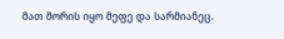მათ შორის იყო მეფე და სარმიანეც.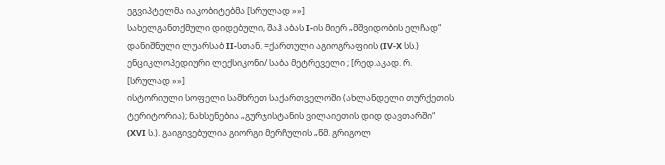ეგვიპტელმა იაკობიტებმა [სრულად »»]
სახელგანთქმული დიდებული, შაჰ აბას I-ის მიერ „მშვიდობის ელჩად“ დანიშნული ლუარსაბ II-სთან. =ქართული აგიოგრაფიის (IV-X სს.) ენციკლოპედიური ლექსიკონი/ საბა მეტრეველი ; [რედ.აკად. რ. [სრულად »»]
ისტორიული სოფელი სამხრეთ საქართველოში (ახლანდელი თურქეთის ტერიტორია); ნახსენებია „გურჯისტანის ვილაიეთის დიდ დავთარში“ (XVI ს.). გაიგივებულია გიორგი მერჩულის „წმ. გრიგოლ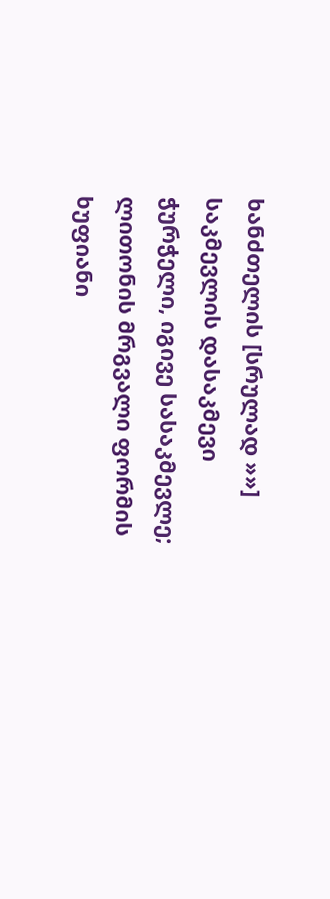ხანძთელის [სრულად »»]
საკმევლის დასაკმევი ჭურჭელი, იგივე სასაკმევლე; ლითონის მრგვალი ფორმის ხუფიანი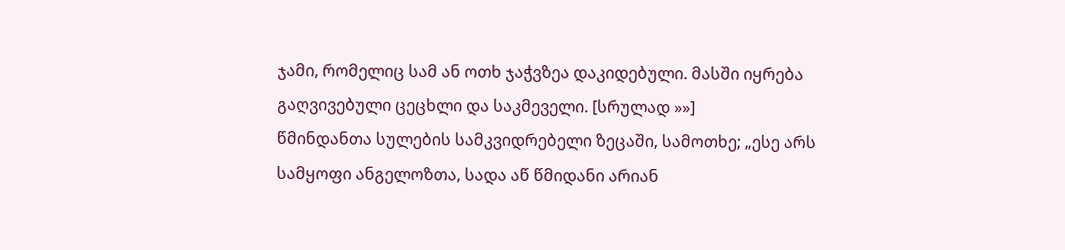ჯამი, რომელიც სამ ან ოთხ ჯაჭვზეა დაკიდებული. მასში იყრება გაღვივებული ცეცხლი და საკმეველი. [სრულად »»]
წმინდანთა სულების სამკვიდრებელი ზეცაში, სამოთხე; „ესე არს სამყოფი ანგელოზთა, სადა აწ წმიდანი არიან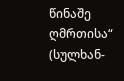წინაშე ღმრთისა“ (სულხან-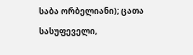საბა ორბელიანი); ცათა სასუფეველი,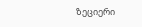ზეციერი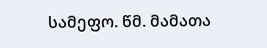სამეფო. წმ. მამათა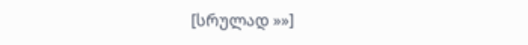[სრულად »»]